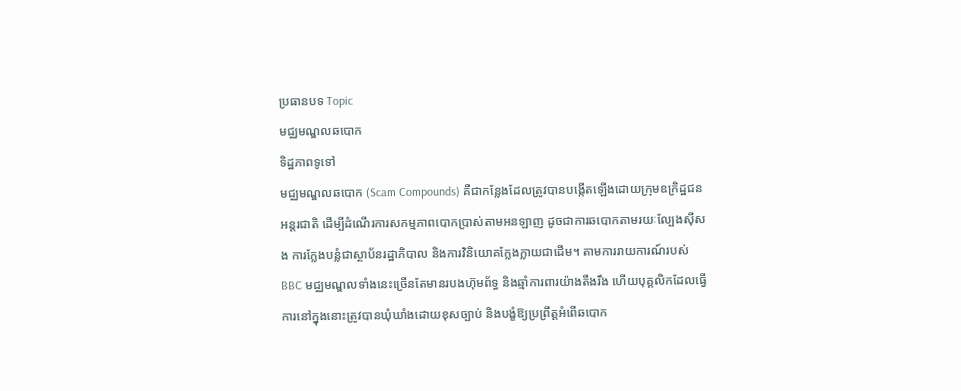ប្រធានបទ Topic
មជ្ឈមណ្ឌលឆបោក
ទិដ្ឋភាពទូទៅ
មជ្ឈមណ្ឌលឆបោក (Scam Compounds) គឺជាកន្លែងដែលត្រូវបានបង្កើតឡើងដោយក្រុមឧក្រិដ្ឋជនអន្តរជាតិ ដើម្បីដំណើរការសកម្មភាពបោកប្រាស់តាមអនឡាញ ដូចជាការឆបោកតាមរយៈល្បែងស៊ីសង ការក្លែងបន្លំជាស្ថាប័នរដ្ឋាភិបាល និងការវិនិយោគក្លែងក្លាយជាដើម។ តាមការរាយការណ៍របស់ BBC មជ្ឈមណ្ឌលទាំងនេះច្រើនតែមានរបងហ៊ុមព័ទ្ធ និងឆ្មាំការពារយ៉ាងតឹងរឹង ហើយបុគ្គលិកដែលធ្វើការនៅក្នុងនោះត្រូវបានឃុំឃាំងដោយខុសច្បាប់ និងបង្ខំឱ្យប្រព្រឹត្តអំពើឆបោក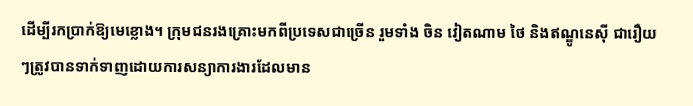ដើម្បីរកប្រាក់ឱ្យមេខ្លោង។ ក្រុមជនរងគ្រោះមកពីប្រទេសជាច្រើន រួមទាំង ចិន វៀតណាម ថៃ និងឥណ្ឌូនេស៊ី ជារឿយៗត្រូវបានទាក់ទាញដោយការសន្យាការងារដែលមាន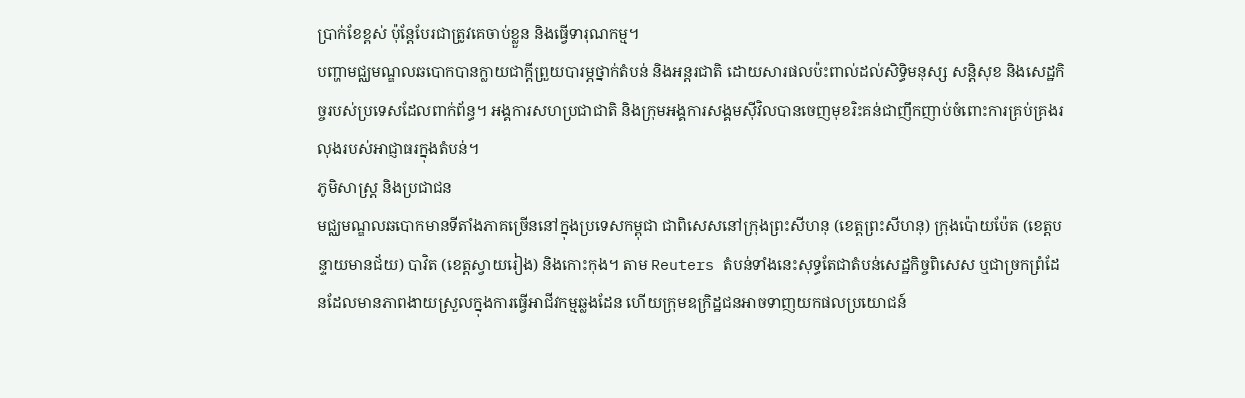ប្រាក់ខែខ្ពស់ ប៉ុន្តែបែរជាត្រូវគេចាប់ខ្លួន និងធ្វើទារុណកម្ម។
បញ្ហាមជ្ឈមណ្ឌលឆបោកបានក្លាយជាក្តីព្រួយបារម្ភថ្នាក់តំបន់ និងអន្តរជាតិ ដោយសារផលប៉ះពាល់ដល់សិទ្ធិមនុស្ស សន្តិសុខ និងសេដ្ឋកិច្ចរបស់ប្រទេសដែលពាក់ព័ន្ធ។ អង្គការសហប្រជាជាតិ និងក្រុមអង្គការសង្គមស៊ីវិលបានចេញមុខរិះគន់ជាញឹកញាប់ចំពោះការគ្រប់គ្រងរលុងរបស់អាជ្ញាធរក្នុងតំបន់។
ភូមិសាស្ត្រ និងប្រជាជន
មជ្ឈមណ្ឌលឆបោកមានទីតាំងភាគច្រើននៅក្នុងប្រទេសកម្ពុជា ជាពិសេសនៅក្រុងព្រះសីហនុ (ខេត្តព្រះសីហនុ) ក្រុងប៉ោយប៉ែត (ខេត្តបន្ទាយមានជ័យ) បាវិត (ខេត្តស្វាយរៀង) និងកោះកុង។ តាម Reuters តំបន់ទាំងនេះសុទ្ធតែជាតំបន់សេដ្ឋកិច្ចពិសេស ឬជាច្រកព្រំដែនដែលមានភាពងាយស្រួលក្នុងការធ្វើអាជីវកម្មឆ្លងដែន ហើយក្រុមឧក្រិដ្ឋជនអាចទាញយកផលប្រយោជន៍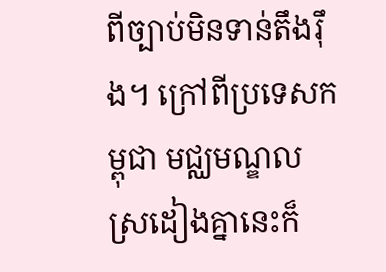ពីច្បាប់មិនទាន់តឹងរ៉ឹង។ ក្រៅពីប្រទេសកម្ពុជា មជ្ឈមណ្ឌលស្រដៀងគ្នានេះក៏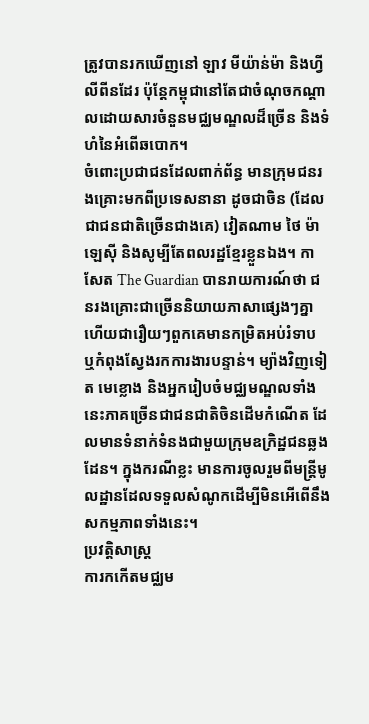ត្រូវបានរកឃើញនៅ ឡាវ មីយ៉ាន់ម៉ា និងហ្វីលីពីនដែរ ប៉ុន្តែកម្ពុជានៅតែជាចំណុចកណ្តាលដោយសារចំនួនមជ្ឈមណ្ឌលដ៏ច្រើន និងទំហំនៃអំពើឆបោក។
ចំពោះប្រជាជនដែលពាក់ព័ន្ធ មានក្រុមជនរងគ្រោះមកពីប្រទេសនានា ដូចជាចិន (ដែលជាជនជាតិច្រើនជាងគេ) វៀតណាម ថៃ ម៉ាឡេស៊ី និងសូម្បីតែពលរដ្ឋខ្មែរខ្លួនឯង។ កាសែត The Guardian បានរាយការណ៍ថា ជនរងគ្រោះជាច្រើននិយាយភាសាផ្សេងៗគ្នា ហើយជារឿយៗពួកគេមានកម្រិតអប់រំទាប ឬកំពុងស្វែងរកការងារបន្ទាន់។ ម្យ៉ាងវិញទៀត មេខ្លោង និងអ្នករៀបចំមជ្ឈមណ្ឌលទាំងនេះភាគច្រើនជាជនជាតិចិនដើមកំណើត ដែលមានទំនាក់ទំនងជាមួយក្រុមឧក្រិដ្ឋជនឆ្លងដែន។ ក្នុងករណីខ្លះ មានការចូលរួមពីមន្ត្រីមូលដ្ឋានដែលទទួលសំណូកដើម្បីមិនអើពើនឹងសកម្មភាពទាំងនេះ។
ប្រវត្តិសាស្ត្រ
ការកកើតមជ្ឈម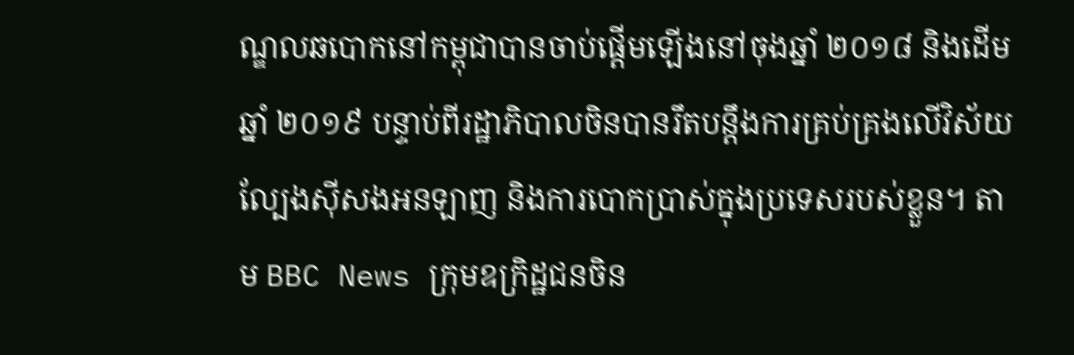ណ្ឌលឆបោកនៅកម្ពុជាបានចាប់ផ្តើមឡើងនៅចុងឆ្នាំ ២០១៨ និងដើមឆ្នាំ ២០១៩ បន្ទាប់ពីរដ្ឋាភិបាលចិនបានរឹតបន្តឹងការគ្រប់គ្រងលើវិស័យល្បែងស៊ីសងអនឡាញ និងការបោកប្រាស់ក្នុងប្រទេសរបស់ខ្លួន។ តាម BBC News ក្រុមឧក្រិដ្ឋជនចិន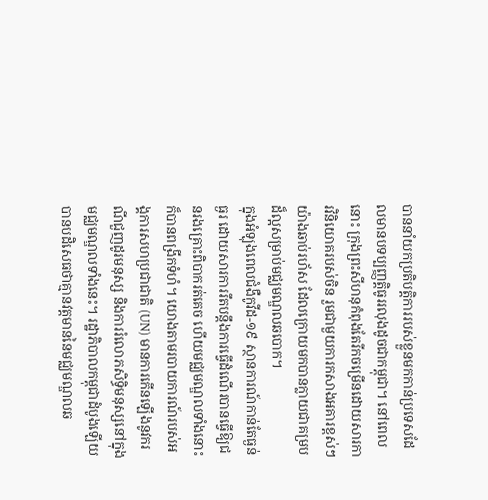បាននាំយកប្រតិបត្តិការរបស់ខ្លួនមកកាន់ប្រទេសដែលមានបទប្បញ្ញត្តិធូររលុងដូចជាកម្ពុជា។ នៅពេលនោះ ក្រុងព្រះសីហនុកំពុងតែរីកចម្រើនដោយសារការវិនិយោគរបស់ចិន រួមជាមួយការកសាងអគារខ្ពស់ៗយ៉ាងឆាប់រហ័ស ដែលក្រោយមកបានក្លាយជាគម្របដ៏ល្អសម្រាប់មជ្ឈមណ្ឌលឆបោក។
ក្នុងអំឡុងពេលជំងឺកូវីដ-១៩ ស្ថានការណ៍កាន់តែធ្ងន់ធ្ងរ ដោយសារការរឹតបន្តឹងការធ្វើដំណើរបានធ្វើឱ្យជនរងគ្រោះពិបាករត់គេច ហើយមជ្ឈមណ្ឌលទាំងនោះក៏បានពង្រីកទំហំ។ យោងតាមរបាយការណ៍របស់អង្គការសហប្រជាជាតិ (UN) មានការកើនឡើងនូវករណីជួញដូរមនុស្ស និងការរំលោភសិទ្ធិមនុស្សនៅក្នុងមជ្ឈមណ្ឌលទាំងនេះ។ រដ្ឋាភិបាលកម្ពុជាដំបូងឡើយបានបដិសេធថាគ្មានវត្តមាននៃមជ្ឈមណ្ឌលឆ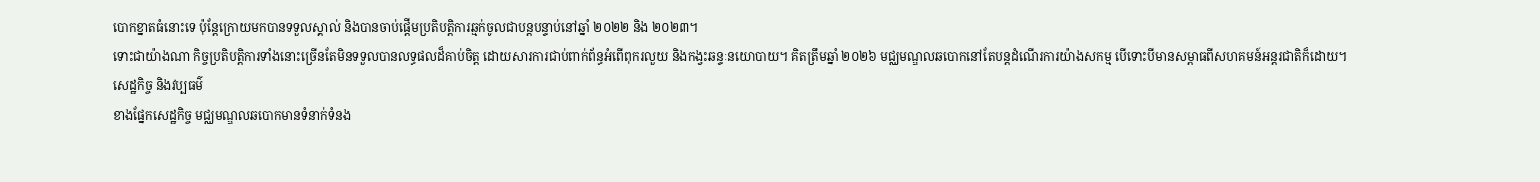បោកខ្នាតធំនោះទេ ប៉ុន្តែក្រោយមកបានទទួលស្គាល់ និងបានចាប់ផ្តើមប្រតិបត្តិការឆ្មក់ចូលជាបន្តបន្ទាប់នៅឆ្នាំ ២០២២ និង ២០២៣។
ទោះជាយ៉ាងណា កិច្ចប្រតិបត្តិការទាំងនោះច្រើនតែមិនទទួលបានលទ្ធផលដ៏គាប់ចិត្ត ដោយសារការជាប់ពាក់ព័ន្ធអំពើពុករលួយ និងកង្វះឆន្ទៈនយោបាយ។ គិតត្រឹមឆ្នាំ ២០២៦ មជ្ឈមណ្ឌលឆបោកនៅតែបន្តដំណើរការយ៉ាងសកម្ម បើទោះបីមានសម្ពាធពីសហគមន៍អន្តរជាតិក៏ដោយ។
សេដ្ឋកិច្ច និងវប្បធម៌
ខាងផ្នែកសេដ្ឋកិច្ច មជ្ឈមណ្ឌលឆបោកមានទំនាក់ទំនង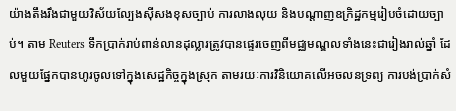យ៉ាងតឹងរឹងជាមួយវិស័យល្បែងស៊ីសងខុសច្បាប់ ការលាងលុយ និងបណ្តាញឧក្រិដ្ឋកម្មរៀបចំដោយច្បាប់។ តាម Reuters ទឹកប្រាក់រាប់ពាន់លានដុល្លារត្រូវបានផ្ទេរចេញពីមជ្ឈមណ្ឌលទាំងនេះជារៀងរាល់ឆ្នាំ ដែលមួយផ្នែកបានហូរចូលទៅក្នុងសេដ្ឋកិច្ចក្នុងស្រុក តាមរយៈការវិនិយោគលើអចលនទ្រព្យ ការបង់ប្រាក់សំ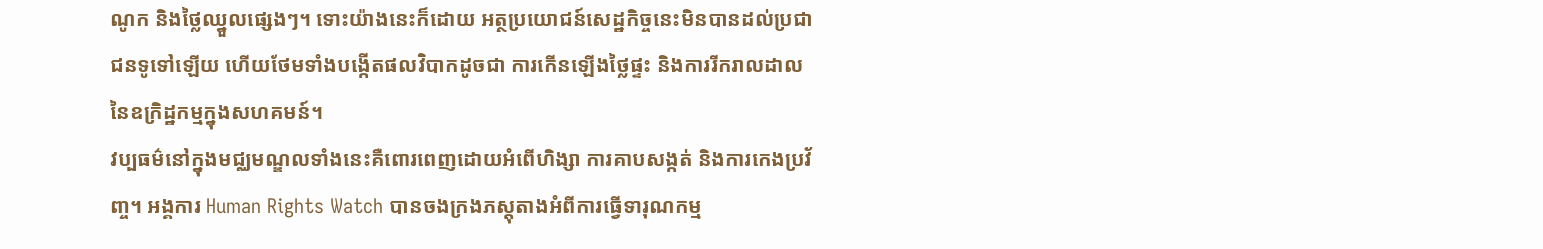ណូក និងថ្លៃឈ្នួលផ្សេងៗ។ ទោះយ៉ាងនេះក៏ដោយ អត្ថប្រយោជន៍សេដ្ឋកិច្ចនេះមិនបានដល់ប្រជាជនទូទៅឡើយ ហើយថែមទាំងបង្កើតផលវិបាកដូចជា ការកើនឡើងថ្លៃផ្ទះ និងការរីករាលដាលនៃឧក្រិដ្ឋកម្មក្នុងសហគមន៍។
វប្បធម៌នៅក្នុងមជ្ឈមណ្ឌលទាំងនេះគឺពោរពេញដោយអំពើហិង្សា ការគាបសង្កត់ និងការកេងប្រវ័ញ្ច។ អង្គការ Human Rights Watch បានចងក្រងភស្តុតាងអំពីការធ្វើទារុណកម្ម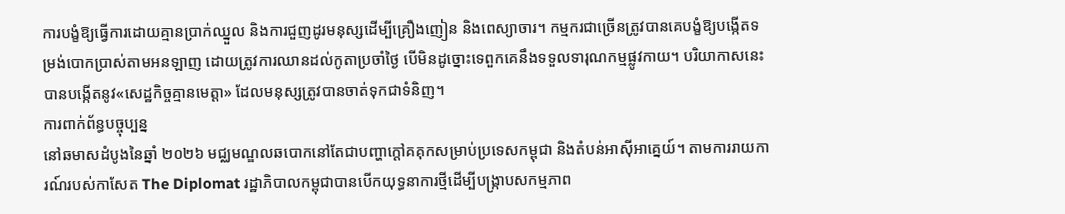ការបង្ខំឱ្យធ្វើការដោយគ្មានប្រាក់ឈ្នួល និងការជួញដូរមនុស្សដើម្បីគ្រឿងញៀន និងពេស្យាចារ។ កម្មករជាច្រើនត្រូវបានគេបង្ខំឱ្យបង្កើតទម្រង់បោកប្រាស់តាមអនឡាញ ដោយត្រូវការឈានដល់កូតាប្រចាំថ្ងៃ បើមិនដូច្នោះទេពួកគេនឹងទទួលទារុណកម្មផ្លូវកាយ។ បរិយាកាសនេះបានបង្កើតនូវ«សេដ្ឋកិច្ចគ្មានមេត្តា» ដែលមនុស្សត្រូវបានចាត់ទុកជាទំនិញ។
ការពាក់ព័ន្ធបច្ចុប្បន្ន
នៅឆមាសដំបូងនៃឆ្នាំ ២០២៦ មជ្ឈមណ្ឌលឆបោកនៅតែជាបញ្ហាក្តៅគគុកសម្រាប់ប្រទេសកម្ពុជា និងតំបន់អាស៊ីអាគ្នេយ៍។ តាមការរាយការណ៍របស់កាសែត The Diplomat រដ្ឋាភិបាលកម្ពុជាបានបើកយុទ្ធនាការថ្មីដើម្បីបង្ក្រាបសកម្មភាព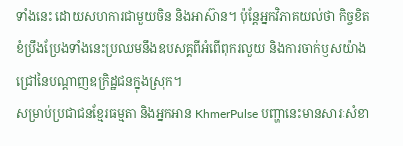ទាំងនេះ ដោយសហការជាមួយចិន និងអាស៊ាន។ ប៉ុន្តែអ្នកវិភាគយល់ថា កិច្ចខិតខំប្រឹងប្រែងទាំងនេះប្រឈមនឹងឧបសគ្គពីអំពើពុករលួយ និងការចាក់ឫសយ៉ាងជ្រៅនៃបណ្តាញឧក្រិដ្ឋជនក្នុងស្រុក។
សម្រាប់ប្រជាជនខ្មែរធម្មតា និងអ្នកអាន KhmerPulse បញ្ហានេះមានសារៈសំខា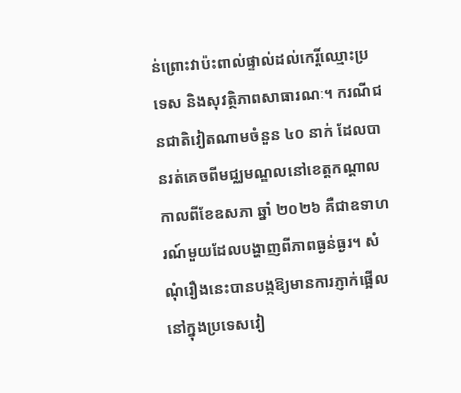ន់ព្រោះវាប៉ះពាល់ផ្ទាល់ដល់កេរ្តិ៍ឈ្មោះប្រទេស និងសុវត្ថិភាពសាធារណៈ។ ករណីជនជាតិវៀតណាមចំនួន ៤០ នាក់ ដែលបានរត់គេចពីមជ្ឈមណ្ឌលនៅខេត្តកណ្តាលកាលពីខែឧសភា ឆ្នាំ ២០២៦ គឺជាឧទាហរណ៍មួយដែលបង្ហាញពីភាពធ្ងន់ធ្ងរ។ សំណុំរឿងនេះបានបង្កឱ្យមានការភ្ញាក់ផ្អើលនៅក្នុងប្រទេសវៀ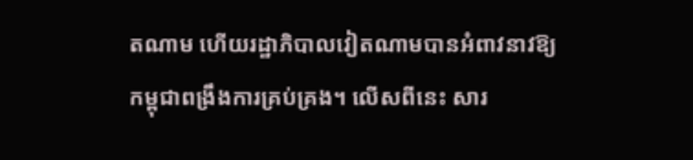តណាម ហើយរដ្ឋាភិបាលវៀតណាមបានអំពាវនាវឱ្យកម្ពុជាពង្រឹងការគ្រប់គ្រង។ លើសពីនេះ សារ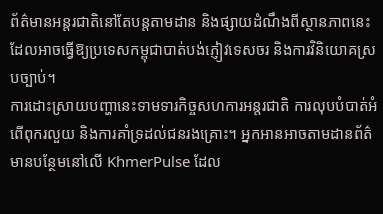ព័ត៌មានអន្តរជាតិនៅតែបន្តតាមដាន និងផ្សាយដំណឹងពីស្ថានភាពនេះ ដែលអាចធ្វើឱ្យប្រទេសកម្ពុជាបាត់បង់ភ្ញៀវទេសចរ និងការវិនិយោគស្របច្បាប់។
ការដោះស្រាយបញ្ហានេះទាមទារកិច្ចសហការអន្តរជាតិ ការលុបបំបាត់អំពើពុករលួយ និងការគាំទ្រដល់ជនរងគ្រោះ។ អ្នកអានអាចតាមដានព័ត៌មានបន្ថែមនៅលើ KhmerPulse ដែល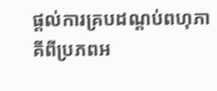ផ្តល់ការគ្របដណ្តប់ពហុភាគីពីប្រភពអ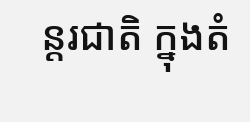ន្តរជាតិ ក្នុងតំ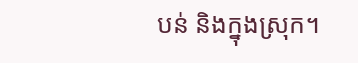បន់ និងក្នុងស្រុក។